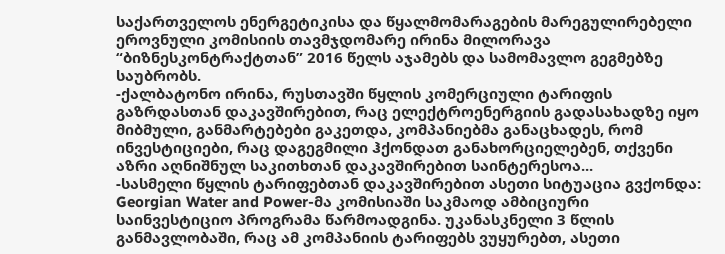საქართველოს ენერგეტიკისა და წყალმომარაგების მარეგულირებელი ეროვნული კომისიის თავმჯდომარე ირინა მილორავა “ბიზნესკონტრაქტთან” 2016 წელს აჯამებს და სამომავლო გეგმებზე საუბრობს.
-ქალბატონო ირინა, რუსთავში წყლის კომერციული ტარიფის გაზრდასთან დაკავშირებით, რაც ელექტროენერგიის გადასახადზე იყო მიბმული, განმარტებები გაკეთდა, კომპანიებმა განაცხადეს, რომ ინვესტიციები, რაც დაგეგმილი ჰქონდათ განახორციელებენ, თქვენი აზრი აღნიშნულ საკითხთან დაკავშირებით საინტერესოა...
-სასმელი წყლის ტარიფებთან დაკავშირებით ასეთი სიტუაცია გვქონდა: Georgian Water and Power-მა კომისიაში საკმაოდ ამბიციური საინვესტიციო პროგრამა წარმოადგინა. უკანასკნელი 3 წლის განმავლობაში, რაც ამ კომპანიის ტარიფებს ვუყურებთ, ასეთი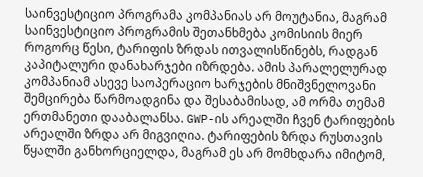საინვესტიციო პროგრამა კომპანიას არ მოუტანია, მაგრამ საინვესტიციო პროგრამის შეთანხმება კომისიის მიერ როგორც წესი, ტარიფის ზრდას ითვალისწინებს, რადგან კაპიტალური დანახარჯები იზრდება. ამის პარალელურად კომპანიამ ასევე საოპერაციო ხარჯების მნიშვნელოვანი შემცირება წარმოადგინა და შესაბამისად, ამ ორმა თემამ ერთმანეთი დააბალანსა. GWP-ის არეალში ჩვენ ტარიფების არეალში ზრდა არ მიგვიღია. ტარიფების ზრდა რუსთავის წყალში განხორციელდა, მაგრამ ეს არ მომხდარა იმიტომ,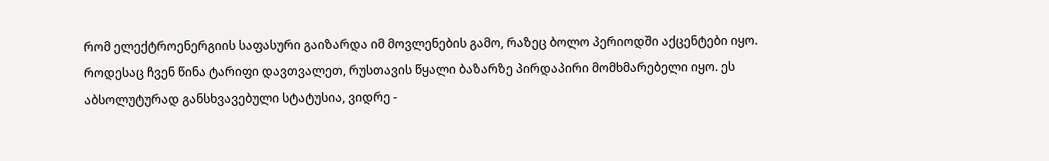რომ ელექტროენერგიის საფასური გაიზარდა იმ მოვლენების გამო, რაზეც ბოლო პერიოდში აქცენტები იყო. როდესაც ჩვენ წინა ტარიფი დავთვალეთ, რუსთავის წყალი ბაზარზე პირდაპირი მომხმარებელი იყო. ეს აბსოლუტურად განსხვავებული სტატუსია, ვიდრე -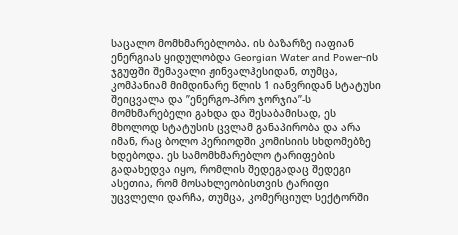საცალო მომხმარებლობა. ის ბაზარზე იაფიან ენერგიას ყიდულობდა Georgian Water and Power-ის ჯგუფში შემავალი ჟინვალჰესიდან, თუმცა, კომპანიამ მიმდინარე წლის 1 იანვრიდან სტატუსი შეიცვალა და ’’ენერგო-პრო ჯორჯია’’-ს მომხმარებელი გახდა და შესაბამისად, ეს მხოლოდ სტატუსის ცვლამ განაპირობა და არა იმან, რაც ბოლო პერიოდში კომისიის სხდომებზე ხდებოდა. ეს სამომხმარებლო ტარიფების გადახედვა იყო, რომლის შედეგადაც შედეგი ასეთია, რომ მოსახლეობისთვის ტარიფი უცვლელი დარჩა, თუმცა, კომერციულ სექტორში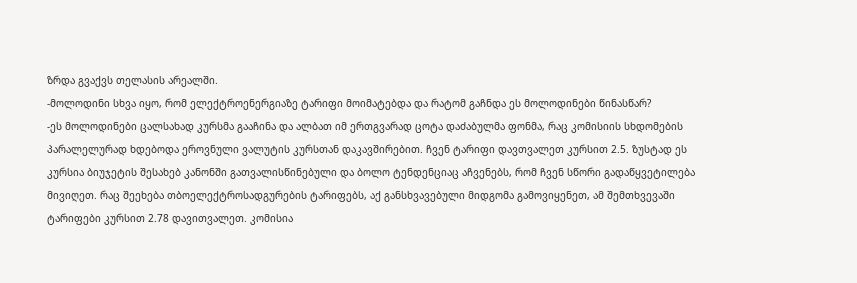ზრდა გვაქვს თელასის არეალში.
-მოლოდინი სხვა იყო, რომ ელექტროენერგიაზე ტარიფი მოიმატებდა და რატომ გაჩნდა ეს მოლოდინები წინასწარ?
-ეს მოლოდინები ცალსახად კურსმა გააჩინა და ალბათ იმ ერთგვარად ცოტა დაძაბულმა ფონმა, რაც კომისიის სხდომების პარალელურად ხდებოდა ეროვნული ვალუტის კურსთან დაკავშირებით. ჩვენ ტარიფი დავთვალეთ კურსით 2.5. ზუსტად ეს კურსია ბიუჯეტის შესახებ კანონში გათვალისწინებული და ბოლო ტენდენციაც აჩვენებს, რომ ჩვენ სწორი გადაწყვეტილება მივიღეთ. რაც შეეხება თბოელექტროსადგურების ტარიფებს, აქ განსხვავებული მიდგომა გამოვიყენეთ, ამ შემთხვევაში ტარიფები კურსით 2.78 დავითვალეთ. კომისია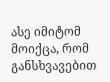ასე იმიტომ მოიქცა, რომ განსხვავებით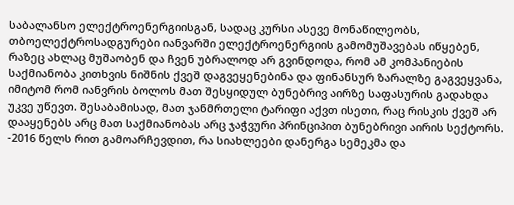საბალანსო ელექტროენერგიისგან, სადაც კურსი ასევე მონაწილეობს, თბოელექტროსადგურები იანვარში ელექტროენერგიის გამომუშავებას იწყებენ, რაზეც ახლაც მუშაობენ და ჩვენ უბრალოდ არ გვინდოდა, რომ ამ კომპანიების საქმიანობა კითხვის ნიშნის ქვეშ დაგვეყენებინა და ფინანსურ ზარალზე გაგვეყვანა, იმიტომ რომ იანვრის ბოლოს მათ შესყიდულ ბუნებრივ აირზე საფასურის გადახდა უკვე უწევთ. შესაბამისად, მათ ჯანმრთელი ტარიფი აქვთ ისეთი, რაც რისკის ქვეშ არ დააყენებს არც მათ საქმიანობას არც ჯაჭვური პრინციპით ბუნებრივი აირის სექტორს.
-2016 წელს რით გამოარჩევდით, რა სიახლეები დანერგა სემეკმა და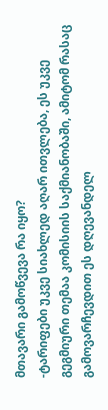მთავარი გამოწვევა რა იყო?
-ტარიფები უკვე სიახლედ აღარ ითვლება, ეს უკვე გეგმიური თემაა კომისიის საქმიანობაში, ამიტომ რასაც გამოვარჩევდით ეს დღევანდელ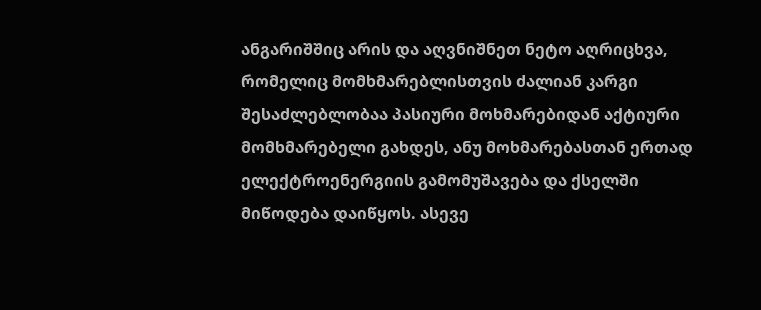ანგარიშშიც არის და აღვნიშნეთ ნეტო აღრიცხვა, რომელიც მომხმარებლისთვის ძალიან კარგი შესაძლებლობაა პასიური მოხმარებიდან აქტიური მომხმარებელი გახდეს, ანუ მოხმარებასთან ერთად ელექტროენერგიის გამომუშავება და ქსელში მიწოდება დაიწყოს. ასევე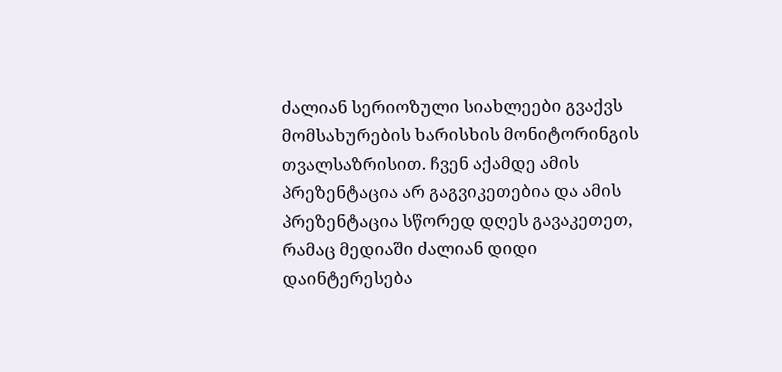ძალიან სერიოზული სიახლეები გვაქვს მომსახურების ხარისხის მონიტორინგის თვალსაზრისით. ჩვენ აქამდე ამის პრეზენტაცია არ გაგვიკეთებია და ამის პრეზენტაცია სწორედ დღეს გავაკეთეთ, რამაც მედიაში ძალიან დიდი დაინტერესება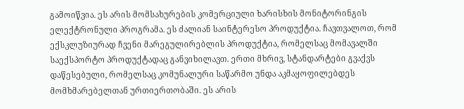გამოიწვია. ეს არის მომსახურების კომერციული ხარისხის მონიტორინგის ელექტრონული პროგრამა. ეს ძალიან საინტერესო პროდუქტია. ჩავთვალოთ, რომ ექსკლუზიურად ჩვენი მარეგულირებლის პროდუქტია, რომელსაც მომავალში საექსპორტო პროდუქტადაც განვიხილავთ. ერთი მხრივ, სტანდარტები გვაქვს დაწესებული, რომელსაც კომუნალური საწარმო უნდა აკმაყოფილებდეს მომხმარებელთან ურთიერთობაში. ეს არის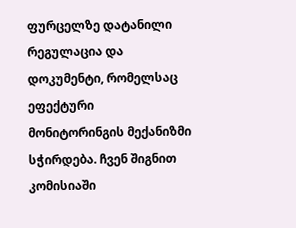ფურცელზე დატანილი რეგულაცია და დოკუმენტი, რომელსაც ეფექტური მონიტორინგის მექანიზმი სჭირდება. ჩვენ შიგნით კომისიაში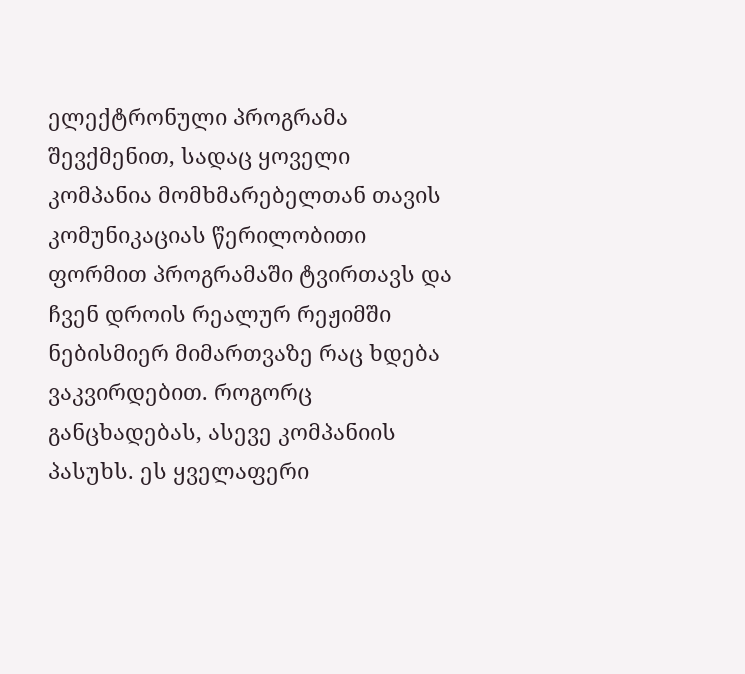ელექტრონული პროგრამა შევქმენით, სადაც ყოველი კომპანია მომხმარებელთან თავის კომუნიკაციას წერილობითი ფორმით პროგრამაში ტვირთავს და ჩვენ დროის რეალურ რეჟიმში ნებისმიერ მიმართვაზე რაც ხდება ვაკვირდებით. როგორც განცხადებას, ასევე კომპანიის პასუხს. ეს ყველაფერი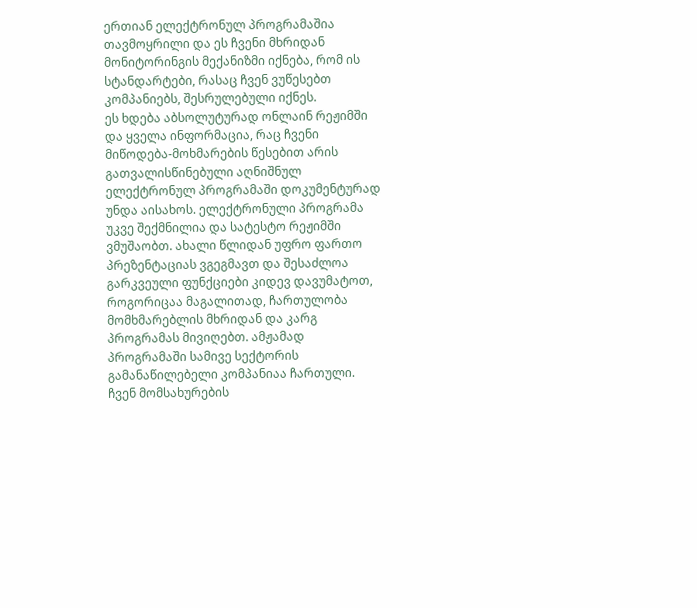ერთიან ელექტრონულ პროგრამაშია თავმოყრილი და ეს ჩვენი მხრიდან მონიტორინგის მექანიზმი იქნება, რომ ის სტანდარტები, რასაც ჩვენ ვუწესებთ კომპანიებს, შესრულებული იქნეს.
ეს ხდება აბსოლუტურად ონლაინ რეჟიმში და ყველა ინფორმაცია, რაც ჩვენი მიწოდება-მოხმარების წესებით არის გათვალისწინებული აღნიშნულ ელექტრონულ პროგრამაში დოკუმენტურად უნდა აისახოს. ელექტრონული პროგრამა უკვე შექმნილია და სატესტო რეჟიმში ვმუშაობთ. ახალი წლიდან უფრო ფართო პრეზენტაციას ვგეგმავთ და შესაძლოა გარკვეული ფუნქციები კიდევ დავუმატოთ, როგორიცაა მაგალითად, ჩართულობა მომხმარებლის მხრიდან და კარგ პროგრამას მივიღებთ. ამჟამად პროგრამაში სამივე სექტორის გამანაწილებელი კომპანიაა ჩართული. ჩვენ მომსახურების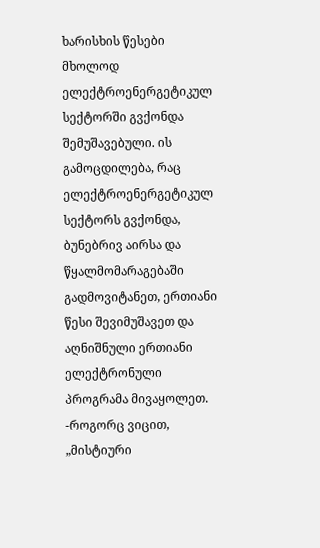ხარისხის წესები მხოლოდ ელექტროენერგეტიკულ სექტორში გვქონდა შემუშავებული. ის გამოცდილება, რაც ელექტროენერგეტიკულ სექტორს გვქონდა, ბუნებრივ აირსა და წყალმომარაგებაში გადმოვიტანეთ, ერთიანი წესი შევიმუშავეთ და აღნიშნული ერთიანი ელექტრონული პროგრამა მივაყოლეთ.
-როგორც ვიცით, „მისტიური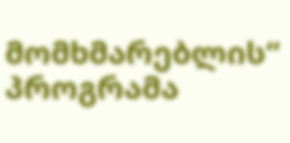მომხმარებლის“ პროგრამა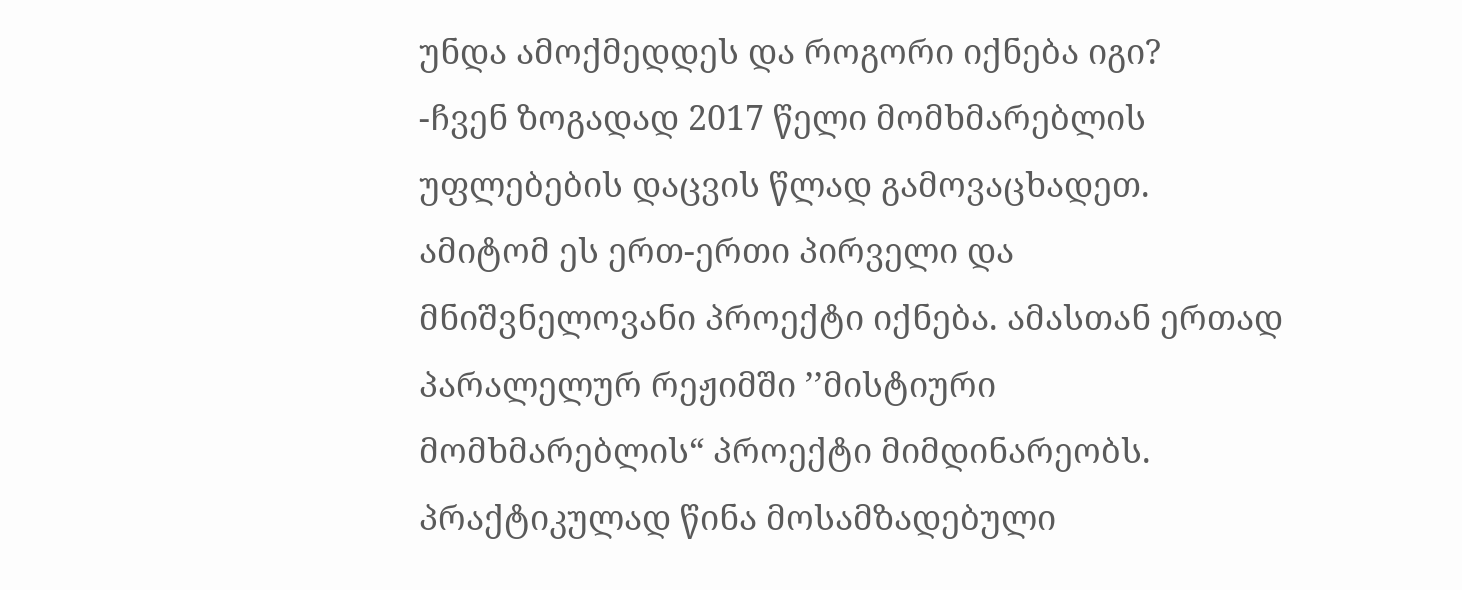უნდა ამოქმედდეს და როგორი იქნება იგი?
-ჩვენ ზოგადად 2017 წელი მომხმარებლის უფლებების დაცვის წლად გამოვაცხადეთ. ამიტომ ეს ერთ-ერთი პირველი და მნიშვნელოვანი პროექტი იქნება. ამასთან ერთად პარალელურ რეჟიმში ’’მისტიური მომხმარებლის“ პროექტი მიმდინარეობს. პრაქტიკულად წინა მოსამზადებული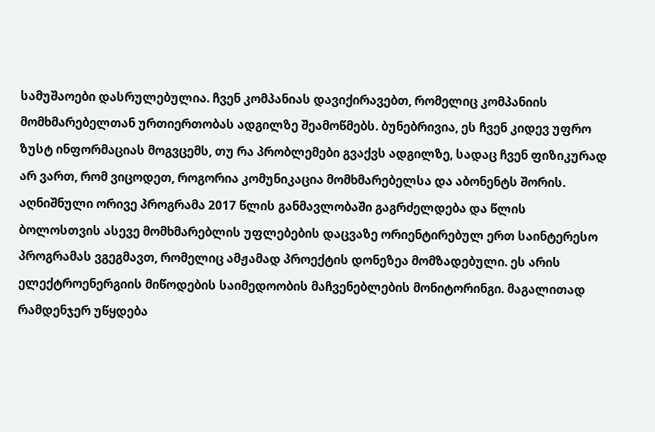სამუშაოები დასრულებულია. ჩვენ კომპანიას დავიქირავებთ, რომელიც კომპანიის მომხმარებელთან ურთიერთობას ადგილზე შეამოწმებს. ბუნებრივია, ეს ჩვენ კიდევ უფრო ზუსტ ინფორმაციას მოგვცემს, თუ რა პრობლემები გვაქვს ადგილზე, სადაც ჩვენ ფიზიკურად არ ვართ, რომ ვიცოდეთ, როგორია კომუნიკაცია მომხმარებელსა და აბონენტს შორის. აღნიშნული ორივე პროგრამა 2017 წლის განმავლობაში გაგრძელდება და წლის ბოლოსთვის ასევე მომხმარებლის უფლებების დაცვაზე ორიენტირებულ ერთ საინტერესო პროგრამას ვგეგმავთ, რომელიც ამჟამად პროექტის დონეზეა მომზადებული. ეს არის ელექტროენერგიის მიწოდების საიმედოობის მაჩვენებლების მონიტორინგი. მაგალითად რამდენჯერ უწყდება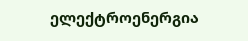ელექტროენერგია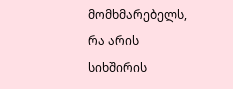მომხმარებელს, რა არის სიხშირის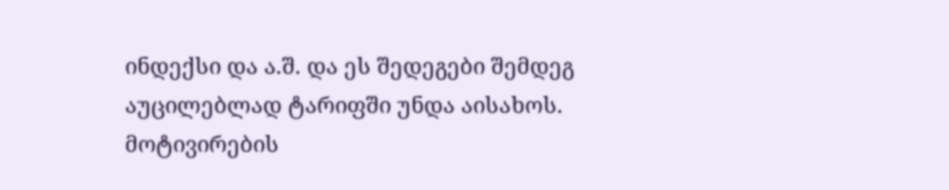ინდექსი და ა.შ. და ეს შედეგები შემდეგ აუცილებლად ტარიფში უნდა აისახოს. მოტივირების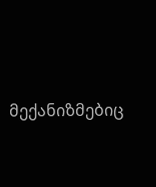მექანიზმებიც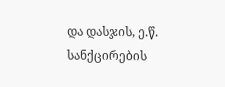და დასჯის, ე.წ. სანქცირების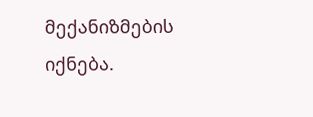მექანიზმების იქნება.